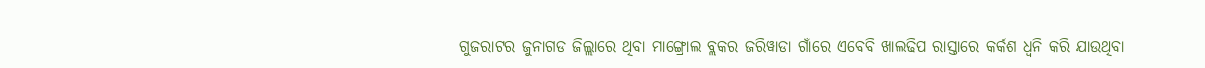ଗୁଜରାଟର ଜୁନାଗଡ ଜିଲ୍ଲାରେ ଥିବା ମାଙ୍ଗ୍ରୋଲ ବ୍ଲକର ଜରିୱାଡା ଗାଁରେ ଏବେବି ଖାଲଢିପ ରାସ୍ତାରେ କର୍କଶ ଧ୍ୱନି କରି ଯାଉଥିବା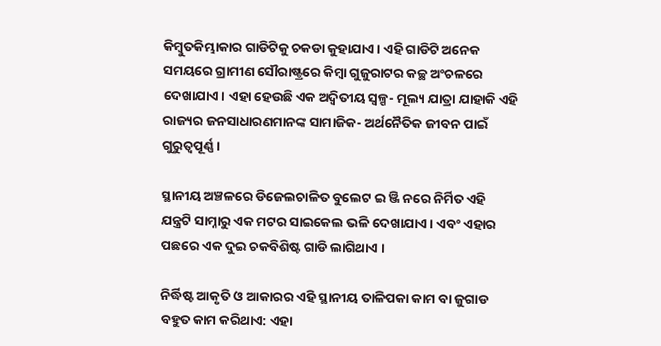କିମ୍ବୁତକିମ୍ଭାକାର ଗାଡିଟିକୁ ଚକଡା କୁହାଯାଏ। ଏହି ଗାଡିଟି ଅନେକ ସମୟରେ ଗ୍ରାମୀଣ ସୌରାଷ୍ଟ୍ରରେ କିମ୍ବା ଗୁଜୁରାଟର କଚ୍ଛ ଅଂଚଳରେ ଦେଖାଯାଏ। ଏହା ହେଉଛି ଏକ ଅଦ୍ୱିତୀୟ ସ୍ୱଳ୍ପ- ମୂଲ୍ୟ ଯାତ୍ରା ଯାହାକି ଏହି ରାଜ୍ୟର ଜନସାଧାରଣମାନଙ୍କ ସାମାଜିକ- ଅର୍ଥନୈତିକ ଜୀବନ ପାଇଁ ଗୁରୁତ୍ୱପୂର୍ଣ୍ଣ।

ସ୍ଥାନୀୟ ଅଞ୍ଚଳରେ ଡିଜେଲଚାଳିତ ବୁଲେଟ ଇ ଞ୍ଜି ନରେ ନିର୍ମିତ ଏହି ଯନ୍ତ୍ରଟି ସାମ୍ନାରୁ ଏକ ମଟର ସାଇକେଲ ଭଳି ଦେଖାଯାଏ । ଏବଂ ଏହାର ପଛରେ ଏକ ଦୁଇ ଚକବିଶିଷ୍ଟ ଗାଡି ଲାଗିଥାଏ ।

ନିର୍ଦ୍ଧିଷ୍ଟ ଆକୃତି ଓ ଆକାରର ଏହି ସ୍ଥାନୀୟ ତାଳିପକା କାମ ବା ଜୁଗାଡ ବହୁତ କାମ କରିଥାଏ: ଏହା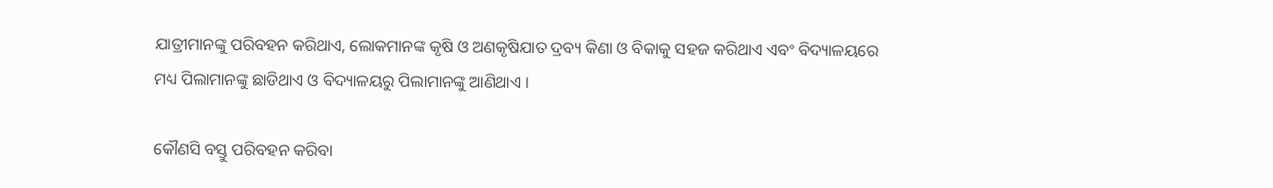ଯାତ୍ରୀମାନଙ୍କୁ ପରିବହନ କରିଥାଏ, ଲୋକମାନଙ୍କ କୃଷି ଓ ଅଣକୃଷିଯାତ ଦ୍ରବ୍ୟ କିଣା ଓ ବିକାକୁ ସହଜ କରିଥାଏ ଏବଂ ବିଦ୍ୟାଳୟରେ ମଧ୍ୟ ପିଲାମାନଙ୍କୁ ଛାଡିଥାଏ ଓ ବିଦ୍ୟାଳୟରୁ ପିଲାମାନଙ୍କୁ ଆଣିଥାଏ ।

କୌଣସି ବସ୍ତୁ ପରିବହନ କରିବା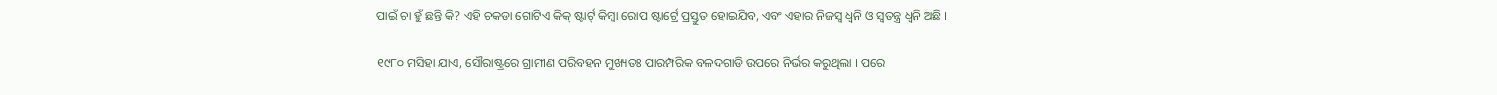ପାଇଁ ଚା ହୁଁ ଛନ୍ତି କି? ଏହି ଚକଡା ଗୋଟିଏ କିକ୍ ଷ୍ଟାର୍ଟ୍ କିମ୍ବା ରୋପ ଷ୍ଟାର୍ଟ୍ରେ ପ୍ରସ୍ତୁତ ହୋଇଯିବ, ଏବଂ ଏହାର ନିଜସ୍ୱ ଧ୍ୱନି ଓ ସ୍ୱତନ୍ତ୍ର ଧ୍ୱନି ଅଛି ।

୧୯୮୦ ମସିହା ଯାଏ, ସୌରାଷ୍ଟ୍ରରେ ଗ୍ରାମୀଣ ପରିବହନ ମୁଖ୍ୟତଃ ପାରମ୍ପରିକ ବଳଦଗାଡି ଉପରେ ନିର୍ଭର କରୁଥିଲା । ପରେ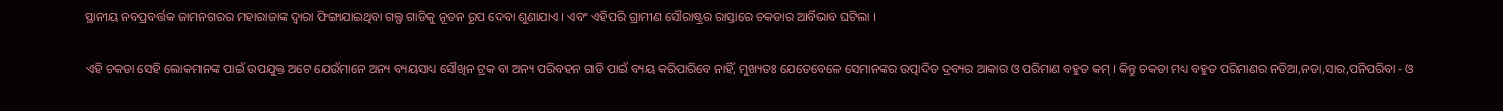ସ୍ଥାନୀୟ ନବପ୍ରବର୍ତ୍ତକ ଜାମନଗରର ମହାରାଜାଙ୍କ ଦ୍ୱାରା ଫିଙ୍ଗାଯାଇଥିବା ଗଲ୍ଫ ଗାଡିକୁ ନୂତନ ରୂପ ଦେବା ଶୁଣାଯାଏ । ଏବଂ ଏହିପରି ଗ୍ରାମୀଣ ସୌରାଷ୍ଟ୍ରର ରାସ୍ତାରେ ଚକଡାର ଆର୍ବିଭାବ ଘଟିଲା ।

ଏହି ଚକଡା ସେହି ଲୋକମାନଙ୍କ ପାଇଁ ଉପଯୁକ୍ତ ଅଟେ ଯେଉଁମାନେ ଅନ୍ୟ ବ୍ୟୟସାଧ୍ୟ ସୌଖିନ ଟ୍ରକ ବା ଅନ୍ୟ ପରିବହନ ଗାଡି ପାଇଁ ବ୍ୟୟ କରିପାରିବେ ନାହିଁ, ମୁଖ୍ୟତଃ ଯେତେବେଳେ ସେମାନଙ୍କର ଉତ୍ପାଦିତ ଦ୍ରବ୍ୟର ଆକାର ଓ ପରିମାଣ ବହୁତ କମ୍ । କିନ୍ତୁ ଚକଡା ମଧ୍ୟ ବହୁତ ପରିମାଣର ନଡିଆ,ନଡା,ସାର,ପନିପରିବା - ଓ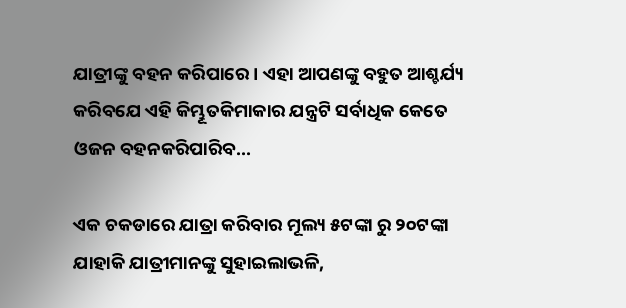ଯାତ୍ରୀଙ୍କୁ ବହନ କରିପାରେ । ଏହା ଆପଣଙ୍କୁ ବହୁତ ଆଶ୍ଚର୍ଯ୍ୟ କରିବଯେ ଏହି କିମ୍ଭୂତକିମାକାର ଯନ୍ତ୍ରଟି ସର୍ବାଧିକ କେତେ ଓଜନ ବହନକରିପାରିବ...

ଏକ ଚକଡାରେ ଯାତ୍ରା କରିବାର ମୂଲ୍ୟ ୫ଟଙ୍କା ରୁ ୨୦ଟଙ୍କା ଯାହାକି ଯାତ୍ରୀମାନଙ୍କୁ ସୁହାଇଲାଭଳି,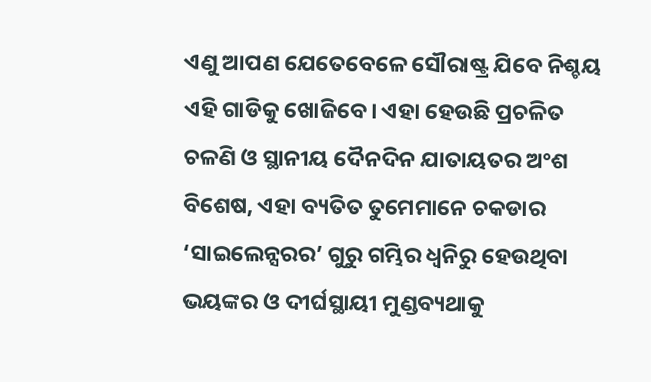ଏଣୁ ଆପଣ ଯେତେବେଳେ ସୌରାଷ୍ଟ୍ର ଯିବେ ନିଶ୍ଚୟ ଏହି ଗାଡିକୁ ଖୋଜିବେ। ଏହା ହେଉଛି ପ୍ରଚଳିତ ଚଳଣି ଓ ସ୍ଥାନୀୟ ଦୈନଦିନ ଯାତାୟତର ଅଂଶ ବିଶେଷ, ଏହା ବ୍ୟତିତ ତୁମେମାନେ ଚକଡାର ‘ସାଇଲେନ୍ସରର’ ଗୁରୁ ଗମ୍ଭିର ଧ୍ୱନିରୁ ହେଉଥିବା ଭୟଙ୍କର ଓ ଦୀର୍ଘସ୍ଥାୟୀ ମୁଣ୍ଡବ୍ୟଥାକୁ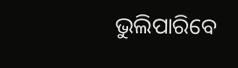ଭୁଲିପାରିବେ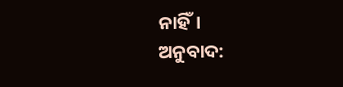ନାହିଁ।
ଅନୁବାଦ: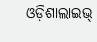ଓଡ଼ିଶାଲାଇଭ୍